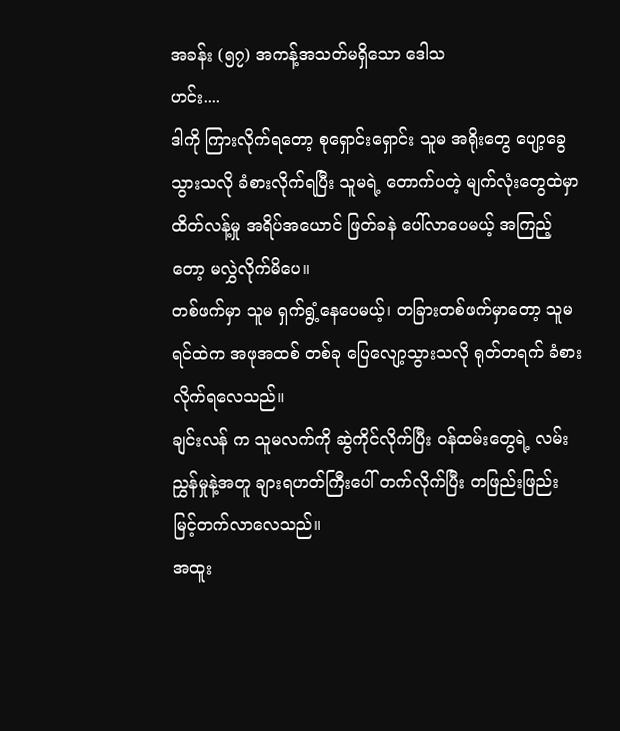အခန်း (၅၇) အကန့်အသတ်မရှိသော ဒေါသ
ဟင်း....
ဒါကို ကြားလိုက်ရတော့ စုရှောင်းရှောင်း သူမ အရိုးတွေ ပျော့ခွေသွားသလို ခံစားလိုက်ရပြီး သူမရဲ့ တောက်ပတဲ့ မျက်လုံးတွေထဲမှာ ထိတ်လန့်မှု အရိပ်အယောင် ဖြတ်ခနဲ ပေါ်လာပေမယ့် အကြည့်တော့ မလွှဲလိုက်မိပေ။
တစ်ဖက်မှာ သူမ ရှက်ရွံ့နေပေမယ့်၊ တခြားတစ်ဖက်မှာတော့ သူမ ရင်ထဲက အဖုအထစ် တစ်ခု ပြေလျော့သွားသလို ရုတ်တရက် ခံစားလိုက်ရလေသည်။
ချင်းလန် က သူမလက်ကို ဆွဲကိုင်လိုက်ပြီး ဝန်ထမ်းတွေရဲ့ လမ်းညွှန်မှုနဲ့အတူ ချားရဟတ်ကြီးပေါ် တက်လိုက်ပြီး တဖြည်းဖြည်း မြင့်တက်လာလေသည်။
အထူး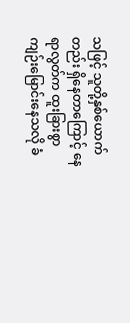သဖြင့် သူတို့နှစ်ယောက်တည်း ရှိနေတာကြောင့် နေရာလွတ်က ထူးခြားစွာ ကျဉ်းမြောင်းနေသလို ခံ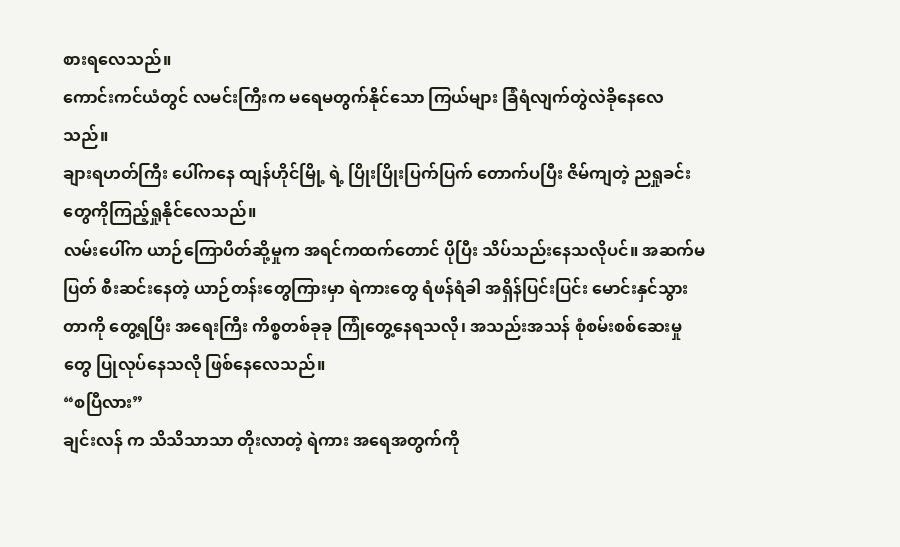စားရလေသည်။
ကောင်းကင်ယံတွင် လမင်းကြီးက မရေမတွက်နိုင်သော ကြယ်များ ခြံရံလျက်တွဲလဲခိုနေလေသည်။
ချားရဟတ်ကြီး ပေါ်ကနေ ထျန်ဟိုင်မြို့ ရဲ့ ပြိုးပြိုးပြက်ပြက် တောက်ပပြီး ဇိမ်ကျတဲ့ ညရှုခင်းတွေကိုကြည့်ရှုနိုင်လေသည်။
လမ်းပေါ်က ယာဉ်ကြောပိတ်ဆို့မှုက အရင်ကထက်တောင် ပိုပြီး သိပ်သည်းနေသလိုပင်။ အဆက်မပြတ် စီးဆင်းနေတဲ့ ယာဉ်တန်းတွေကြားမှာ ရဲကားတွေ ရံဖန်ရံခါ အရှိန်ပြင်းပြင်း မောင်းနှင်သွားတာကို တွေ့ရပြီး အရေးကြီး ကိစ္စတစ်ခုခု ကြုံတွေ့နေရသလို၊ အသည်းအသန် စုံစမ်းစစ်ဆေးမှုတွေ ပြုလုပ်နေသလို ဖြစ်နေလေသည်။
“စပြီလား”
ချင်းလန် က သိသိသာသာ တိုးလာတဲ့ ရဲကား အရေအတွက်ကို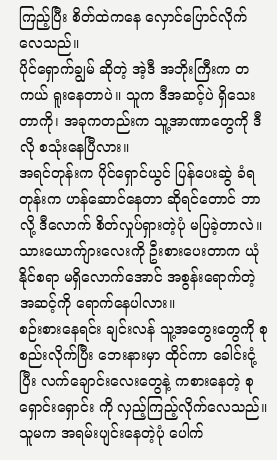ကြည့်ပြီး စိတ်ထဲကနေ လှောင်ပြောင်လိုက်လေသည်။
ပိုင်ရှောက်ချွမ် ဆိုတဲ့ အဲ့ဒီ အဘိုးကြီးက တကယ် ရူးနေတာပဲ။ သူက ဒီအဆင့်ပဲ ရှိသေးတာကို၊ အခုကတည်းက သူ့အာဏာတွေကို ဒီလို စသုံးနေပြီလား။
အရင်တုန်းက ပိုင်ရှောင်ယွင် ပြန်ပေးဆွဲ ခံရတုန်းက ဟန်ဆောင်နေတာ ဆိုရင်တောင် ဘာလို့ ဒီလောက် စိတ်လှုပ်ရှားတဲ့ပုံ မပြခဲ့တာလဲ။
သားယောက်ျားလေးကို ဦးစားပေးတာက ယုံနိုင်စရာ မရှိလောက်အောင် အစွန်းရောက်တဲ့ အဆင့်ကို ရောက်နေပါလား။
စဉ်းစားနေရင်း ချင်းလန် သူ့အတွေးတွေကို စုစည်းလိုက်ပြီး ဘေးနားမှာ ထိုင်ကာ ခေါင်းငုံ့ပြီး လက်ချောင်းလေးတွေနဲ့ ကစားနေတဲ့ စုရှောင်းရှောင်း ကို လှည့်ကြည့်လိုက်လေသည်။
သူမက အရမ်းပျင်းနေတဲ့ပုံ ပေါက်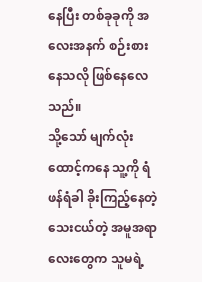နေပြီး တစ်ခုခုကို အလေးအနက် စဉ်းစားနေသလို ဖြစ်နေလေသည်။
သို့သော် မျက်လုံးထောင့်ကနေ သူ့ကို ရံဖန်ရံခါ ခိုးကြည့်နေတဲ့ သေးငယ်တဲ့ အမူအရာလေးတွေက သူမရဲ့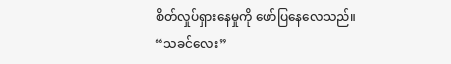စိတ်လှုပ်ရှားနေမှုကို ဖော်ပြနေလေသည်။
“သခင်လေး”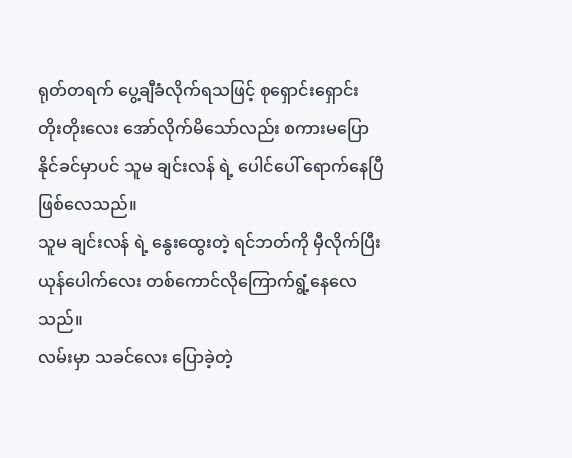ရုတ်တရက် ပွေ့ချီခံလိုက်ရသဖြင့် စုရှောင်းရှောင်း တိုးတိုးလေး အော်လိုက်မိသော်လည်း စကားမပြောနိုင်ခင်မှာပင် သူမ ချင်းလန် ရဲ့ ပေါင်ပေါ် ရောက်နေပြီ ဖြစ်လေသည်။
သူမ ချင်းလန် ရဲ့ နွေးထွေးတဲ့ ရင်ဘတ်ကို မှီလိုက်ပြီး ယုန်ပေါက်လေး တစ်ကောင်လိုကြောက်ရွံ့နေလေသည်။
လမ်းမှာ သခင်လေး ပြောခဲ့တဲ့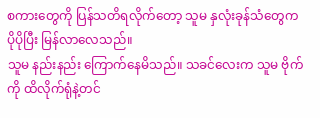စကားတွေကို ပြန်သတိရလိုက်တော့ သူမ နှလုံးခုန်သံတွေက ပိုပိုပြီး မြန်လာလေသည်။
သူမ နည်းနည်း ကြောက်နေမိသည်။ သခင်လေးက သူမ ဗိုက်ကို ထိလိုက်ရုံနဲ့တင်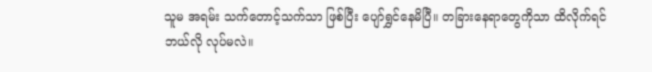သူမ အရမ်း သက်တောင့်သက်သာ ဖြစ်ပြီး ပျော်ရွှင်နေမိပြီ။ တခြားနေရာတွေကိုသာ ထိလိုက်ရင် ဘယ်လို လုပ်မလဲ။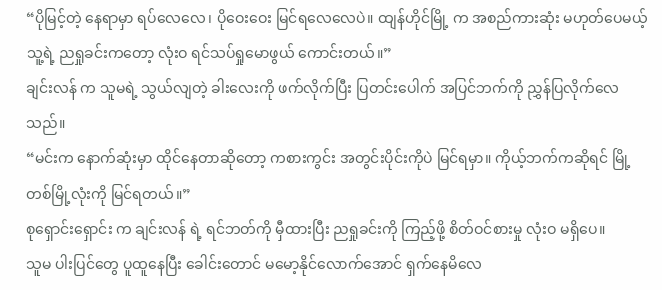“ပိုမြင့်တဲ့ နေရာမှာ ရပ်လေလေ၊ ပိုဝေးဝေး မြင်ရလေလေပဲ။ ထျန်ဟိုင်မြို့ က အစည်ကားဆုံး မဟုတ်ပေမယ့် သူ့ရဲ့ ညရှုခင်းကတော့ လုံးဝ ရင်သပ်ရှုမောဖွယ် ကောင်းတယ်။”
ချင်းလန် က သူမရဲ့ သွယ်လျတဲ့ ခါးလေးကို ဖက်လိုက်ပြီး ပြတင်းပေါက် အပြင်ဘက်ကို ညွှန်ပြလိုက်လေသည်။
“မင်းက နောက်ဆုံးမှာ ထိုင်နေတာဆိုတော့ ကစားကွင်း အတွင်းပိုင်းကိုပဲ မြင်ရမှာ။ ကိုယ့်ဘက်ကဆိုရင် မြို့တစ်မြို့လုံးကို မြင်ရတယ်။”
စုရှောင်းရှောင်း က ချင်းလန် ရဲ့ ရင်ဘတ်ကို မှီထားပြီး ညရှုခင်းကို ကြည့်ဖို့ စိတ်ဝင်စားမှု လုံးဝ မရှိပေ။
သူမ ပါးပြင်တွေ ပူထူနေပြီး ခေါင်းတောင် မမော့နိုင်လောက်အောင် ရှက်နေမိလေ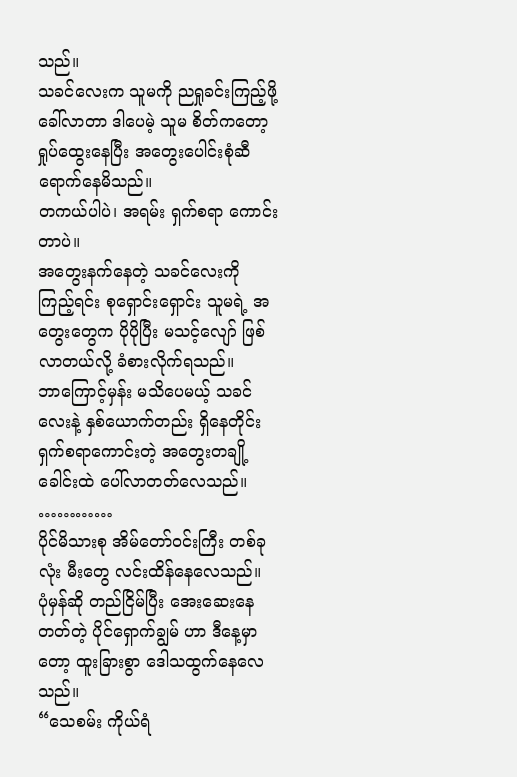သည်။
သခင်လေးက သူမကို ညရှုခင်းကြည့်ဖို့ခေါ်လာတာ ဒါပေမဲ့ သူမ စိတ်ကတော့ ရှုပ်ထွေးနေပြီး အတွေးပေါင်းစုံဆီ ရောက်နေမိသည်။
တကယ်ပါပဲ၊ အရမ်း ရှက်စရာ ကောင်းတာပဲ။
အတွေးနက်နေတဲ့ သခင်လေးကို ကြည့်ရင်း စုရှောင်းရှောင်း သူမရဲ့ အတွေးတွေက ပိုပိုပြီး မသင့်လျော် ဖြစ်လာတယ်လို့ ခံစားလိုက်ရသည်။
ဘာကြောင့်မှန်း မသိပေမယ့် သခင်လေးနဲ့ နှစ်ယောက်တည်း ရှိနေတိုင်း ရှက်စရာကောင်းတဲ့ အတွေးတချို့ ခေါင်းထဲ ပေါ်လာတတ်လေသည်။
…………
ပိုင်မိသားစု အိမ်တော်ဝင်းကြီး တစ်ခုလုံး မီးတွေ လင်းထိန်နေလေသည်။
ပုံမှန်ဆို တည်ငြိမ်ပြီး အေးဆေးနေတတ်တဲ့ ပိုင်ရှောက်ချွမ် ဟာ ဒီနေ့မှာတော့ ထူးခြားစွာ ဒေါသထွက်နေလေသည်။
“သေစမ်း ကိုယ်ရံ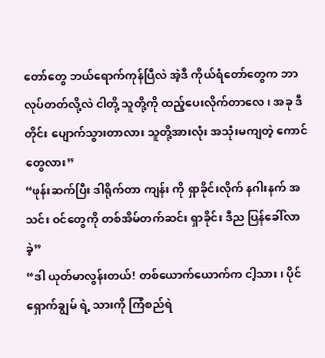တော်တွေ ဘယ်ရောက်ကုန်ပြီလဲ အဲ့ဒီ ကိုယ်ရံတော်တွေက ဘာလုပ်တတ်လို့လဲ ငါတို့ သူတို့ကို ထည့်ပေးလိုက်တာလေ၊ အခု ဒီတိုင်း ပျောက်သွားတာလား သူတို့အားလုံး အသုံးမကျတဲ့ ကောင်တွေလား”
“ဖုန်းဆက်ပြီး ဒါရိုက်တာ ကျန်း ကို ရှာခိုင်းလိုက် နဂါးနက် အသင်း ဝင်တွေကို တစ်အိမ်တက်ဆင်း ရှာခိုင်း ဒီည ပြန်ခေါ်လာခဲ့”
“ဒါ ယုတ်မာလွန်းတယ်! တစ်ယောက်ယောက်က ငါ့သား၊ ပိုင်ရှောက်ချွမ် ရဲ့ သားကို ကြံစည်ရဲ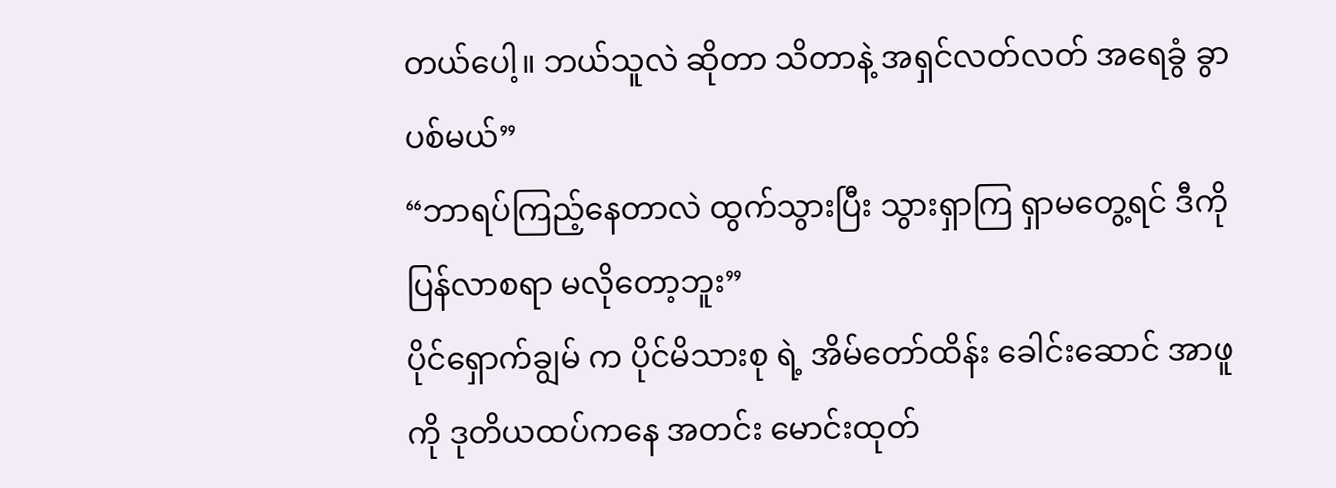တယ်ပေါ့။ ဘယ်သူလဲ ဆိုတာ သိတာနဲ့ အရှင်လတ်လတ် အရေခွံ ခွာပစ်မယ်”
“ဘာရပ်ကြည့်နေတာလဲ ထွက်သွားပြီး သွားရှာကြ ရှာမတွေ့ရင် ဒီကို ပြန်လာစရာ မလိုတော့ဘူး”
ပိုင်ရှောက်ချွမ် က ပိုင်မိသားစု ရဲ့ အိမ်တော်ထိန်း ခေါင်းဆောင် အာဖူ ကို ဒုတိယထပ်ကနေ အတင်း မောင်းထုတ်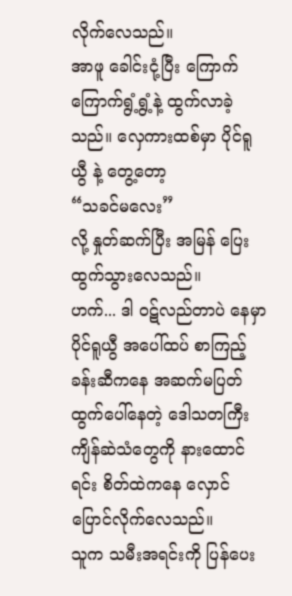လိုက်လေသည်။
အာဖူ ခေါင်းငုံ့ပြီး ကြောက်ကြောက်ရွံ့ရွံ့နဲ့ ထွက်လာခဲ့သည်။ လှေကားထစ်မှာ ပိုင်ရူယွီ နဲ့ တွေ့တော့
“သခင်မလေး”
လို့ နှုတ်ဆက်ပြီး အမြန် ပြေးထွက်သွားလေသည်။
ဟက်... ဒါ ဝဋ်လည်တာပဲ နေမှာ
ပိုင်ရူယွီ အပေါ်ထပ် စာကြည့်ခန်းဆီကနေ အဆက်မပြတ် ထွက်ပေါ်နေတဲ့ ဒေါသတကြီး ကျိန်ဆဲသံတွေကို နားထောင်ရင်း စိတ်ထဲကနေ လှောင်ပြောင်လိုက်လေသည်။
သူက သမီးအရင်းကို ပြန်ပေး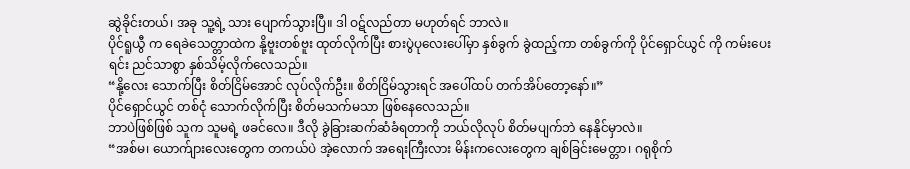ဆွဲခိုင်းတယ်၊ အခု သူ့ရဲ့ သား ပျောက်သွားပြီ။ ဒါ ဝဋ်လည်တာ မဟုတ်ရင် ဘာလဲ။
ပိုင်ရူယွီ က ရေခဲသေတ္တာထဲက နို့ဗူးတစ်ဗူး ထုတ်လိုက်ပြီး စားပွဲပုလေးပေါ်မှာ နှစ်ခွက် ခွဲထည့်ကာ တစ်ခွက်ကို ပိုင်ရှောင်ယွင် ကို ကမ်းပေးရင်း ညင်သာစွာ နှစ်သိမ့်လိုက်လေသည်။
“နို့လေး သောက်ပြီး စိတ်ငြိမ်အောင် လုပ်လိုက်ဦး။ စိတ်ငြိမ်သွားရင် အပေါ်ထပ် တက်အိပ်တော့နော်။”
ပိုင်ရှောင်ယွင် တစ်ငုံ သောက်လိုက်ပြီး စိတ်မသက်မသာ ဖြစ်နေလေသည်။
ဘာပဲဖြစ်ဖြစ် သူက သူမရဲ့ ဖခင်လေ။ ဒီလို ခွဲခြားဆက်ဆံခံရတာကို ဘယ်လိုလုပ် စိတ်မပျက်ဘဲ နေနိုင်မှာလဲ။
“အစ်မ၊ ယောက်ျားလေးတွေက တကယ်ပဲ အဲ့လောက် အရေးကြီးလား မိန်းကလေးတွေက ချစ်ခြင်းမေတ္တာ၊ ဂရုစိုက်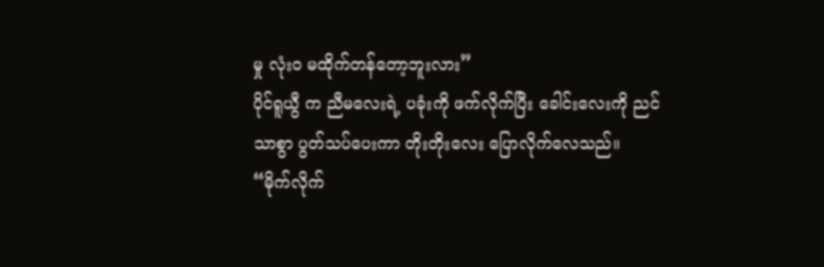မှု လုံးဝ မထိုက်တန်တော့ဘူးလား”
ပိုင်ရူယွီ က ညီမလေးရဲ့ ပခုံးကို ဖက်လိုက်ပြီး ခေါင်းလေးကို ညင်သာစွာ ပွတ်သပ်ပေးကာ တိုးတိုးလေး ပြောလိုက်လေသည်။
“မိုက်လိုက်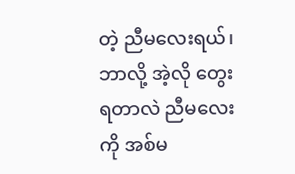တဲ့ ညီမလေးရယ်၊ ဘာလို့ အဲ့လို တွေးရတာလဲ ညီမလေးကို အစ်မ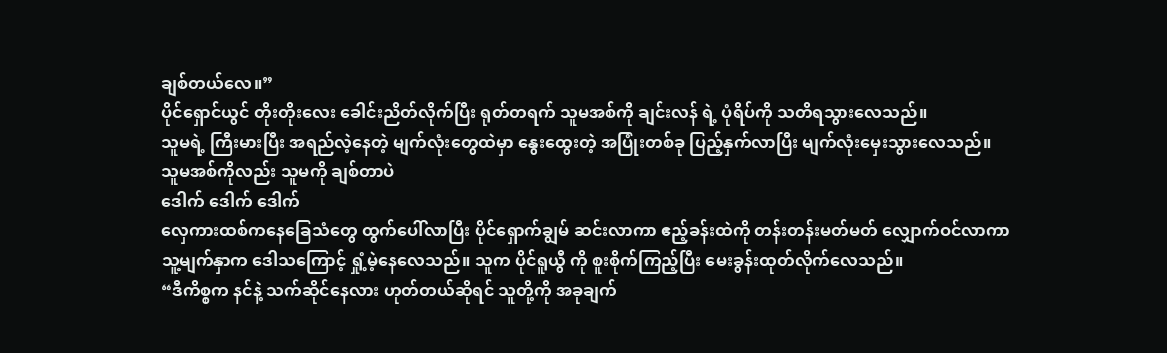ချစ်တယ်လေ။”
ပိုင်ရှောင်ယွင် တိုးတိုးလေး ခေါင်းညိတ်လိုက်ပြီး ရုတ်တရက် သူမအစ်ကို ချင်းလန် ရဲ့ ပုံရိပ်ကို သတိရသွားလေသည်။
သူမရဲ့ ကြီးမားပြီး အရည်လဲ့နေတဲ့ မျက်လုံးတွေထဲမှာ နွေးထွေးတဲ့ အပြုံးတစ်ခု ပြည့်နှက်လာပြီး မျက်လုံးမှေးသွားလေသည်။
သူမအစ်ကိုလည်း သူမကို ချစ်တာပဲ
ဒေါက် ဒေါက် ဒေါက်
လှေကားထစ်ကနေခြေသံတွေ ထွက်ပေါ်လာပြီး ပိုင်ရှောက်ချွမ် ဆင်းလာကာ ဧည့်ခန်းထဲကို တန်းတန်းမတ်မတ် လျှောက်ဝင်လာကာ
သူ့မျက်နှာက ဒေါသကြောင့် ရှုံ့မဲ့နေလေသည်။ သူက ပိုင်ရူယွီ ကို စူးစိုက်ကြည့်ပြီး မေးခွန်းထုတ်လိုက်လေသည်။
“ဒီကိစ္စက နင်နဲ့ သက်ဆိုင်နေလား ဟုတ်တယ်ဆိုရင် သူတို့ကို အခုချက်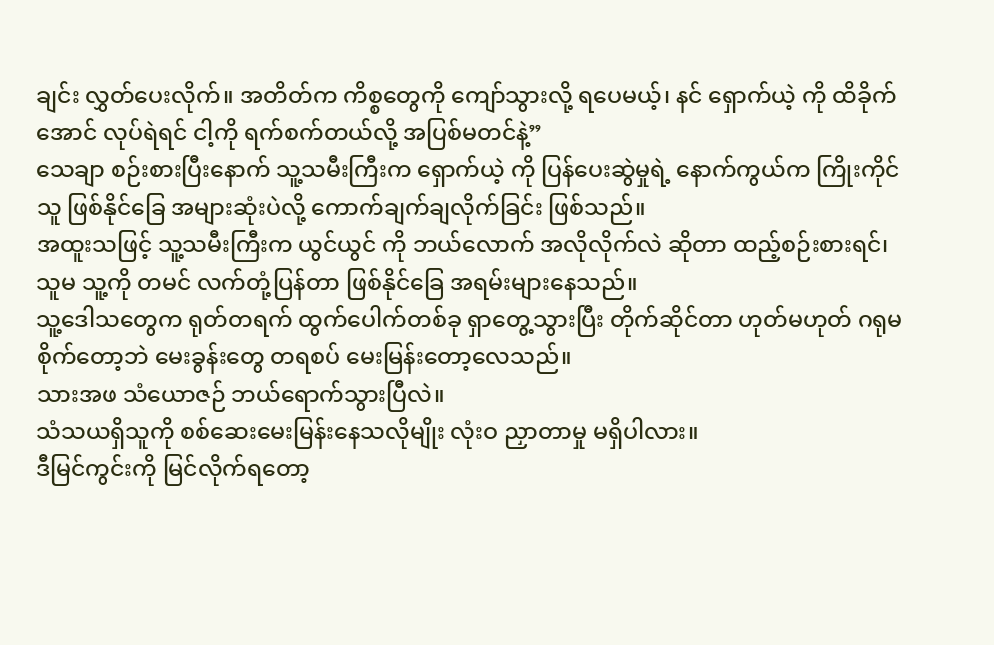ချင်း လွှတ်ပေးလိုက်။ အတိတ်က ကိစ္စတွေကို ကျော်သွားလို့ ရပေမယ့်၊ နင် ရှောက်ယဲ့ ကို ထိခိုက်အောင် လုပ်ရဲရင် ငါ့ကို ရက်စက်တယ်လို့ အပြစ်မတင်နဲ့”
သေချာ စဉ်းစားပြီးနောက် သူ့သမီးကြီးက ရှောက်ယဲ့ ကို ပြန်ပေးဆွဲမှုရဲ့ နောက်ကွယ်က ကြိုးကိုင်သူ ဖြစ်နိုင်ခြေ အများဆုံးပဲလို့ ကောက်ချက်ချလိုက်ခြင်း ဖြစ်သည်။
အထူးသဖြင့် သူ့သမီးကြီးက ယွင်ယွင် ကို ဘယ်လောက် အလိုလိုက်လဲ ဆိုတာ ထည့်စဉ်းစားရင်၊ သူမ သူ့ကို တမင် လက်တုံ့ပြန်တာ ဖြစ်နိုင်ခြေ အရမ်းများနေသည်။
သူ့ဒေါသတွေက ရုတ်တရက် ထွက်ပေါက်တစ်ခု ရှာတွေ့သွားပြီး တိုက်ဆိုင်တာ ဟုတ်မဟုတ် ဂရုမစိုက်တော့ဘဲ မေးခွန်းတွေ တရစပ် မေးမြန်းတော့လေသည်။
သားအဖ သံယောဇဉ် ဘယ်ရောက်သွားပြီလဲ။
သံသယရှိသူကို စစ်ဆေးမေးမြန်းနေသလိုမျိုး လုံးဝ ညှာတာမှု မရှိပါလား။
ဒီမြင်ကွင်းကို မြင်လိုက်ရတော့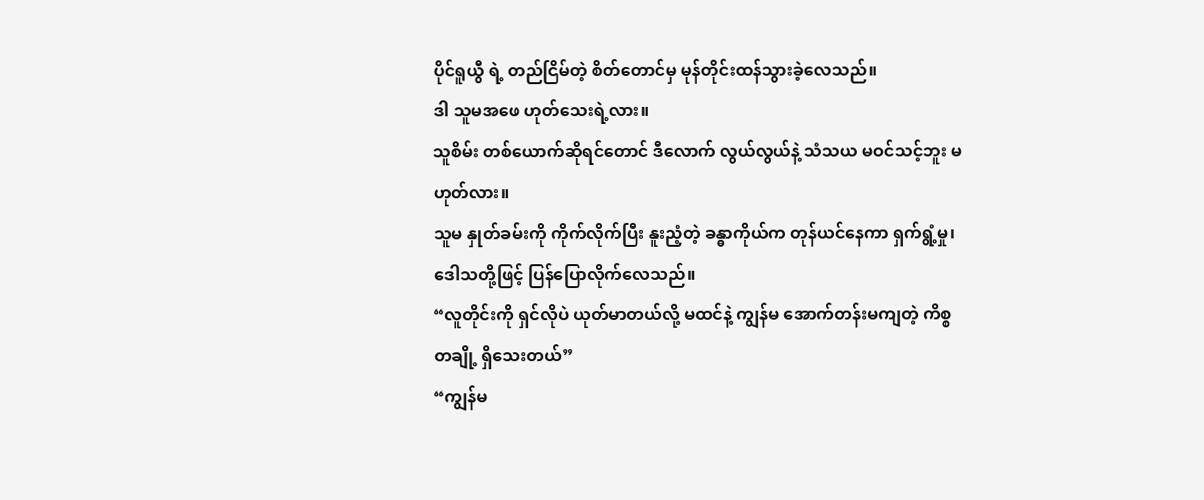ပိုင်ရူယွီ ရဲ့ တည်ငြိမ်တဲ့ စိတ်တောင်မှ မုန်တိုင်းထန်သွားခဲ့လေသည်။
ဒါ သူမအဖေ ဟုတ်သေးရဲ့လား။
သူစိမ်း တစ်ယောက်ဆိုရင်တောင် ဒီလောက် လွယ်လွယ်နဲ့ သံသယ မဝင်သင့်ဘူး မဟုတ်လား။
သူမ နှုတ်ခမ်းကို ကိုက်လိုက်ပြီး နူးညံ့တဲ့ ခန္ဓာကိုယ်က တုန်ယင်နေကာ ရှက်ရွံ့မှု၊ ဒေါသတို့ဖြင့် ပြန်ပြောလိုက်လေသည်။
“လူတိုင်းကို ရှင်လိုပဲ ယုတ်မာတယ်လို့ မထင်နဲ့ ကျွန်မ အောက်တန်းမကျတဲ့ ကိစ္စတချို့ ရှိသေးတယ်”
“ကျွန်မ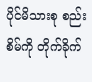ပိုင်မိသားစု စည်းစိမ်ကို တိုက်ခိုက်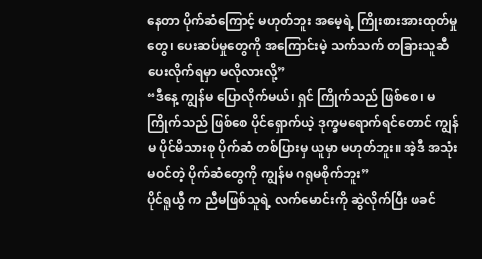နေတာ ပိုက်ဆံကြောင့် မဟုတ်ဘူး အမေ့ရဲ့ ကြိုးစားအားထုတ်မှုတွေ၊ ပေးဆပ်မှုတွေကို အကြောင်းမဲ့ သက်သက် တခြားသူဆီ ပေးလိုက်ရမှာ မလိုလားလို့”
“ဒီနေ့ ကျွန်မ ပြောလိုက်မယ်၊ ရှင် ကြိုက်သည် ဖြစ်စေ၊ မကြိုက်သည် ဖြစ်စေ ပိုင်ရှောက်ယဲ့ ဒုက္ခမရောက်ရင်တောင် ကျွန်မ ပိုင်မိသားစု ပိုက်ဆံ တစ်ပြားမှ ယူမှာ မဟုတ်ဘူး။ အဲ့ဒီ အသုံးမဝင်တဲ့ ပိုက်ဆံတွေကို ကျွန်မ ဂရုမစိုက်ဘူး”
ပိုင်ရူယွီ က ညီမဖြစ်သူရဲ့ လက်မောင်းကို ဆွဲလိုက်ပြီး ဖခင်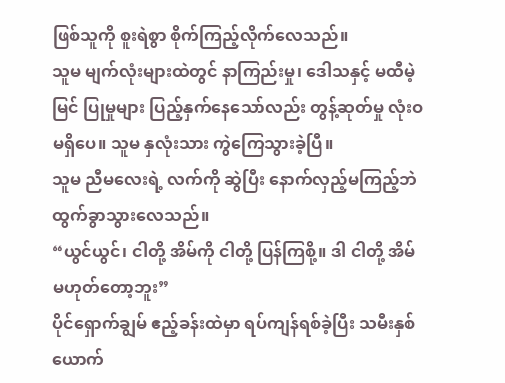ဖြစ်သူကို စူးရဲစွာ စိုက်ကြည့်လိုက်လေသည်။
သူမ မျက်လုံးများထဲတွင် နာကြည်းမှု၊ ဒေါသနှင့် မထီမဲ့မြင် ပြုမှုများ ပြည့်နှက်နေသော်လည်း တွန့်ဆုတ်မှု လုံးဝ မရှိပေ။ သူမ နှလုံးသား ကွဲကြေသွားခဲ့ပြီ။
သူမ ညီမလေးရဲ့ လက်ကို ဆွဲပြီး နောက်လှည့်မကြည့်ဘဲ ထွက်ခွာသွားလေသည်။
“ယွင်ယွင်၊ ငါတို့ အိမ်ကို ငါတို့ ပြန်ကြစို့။ ဒါ ငါတို့ အိမ် မဟုတ်တော့ဘူး”
ပိုင်ရှောက်ချွမ် ဧည့်ခန်းထဲမှာ ရပ်ကျန်ရစ်ခဲ့ပြီး သမီးနှစ်ယောက်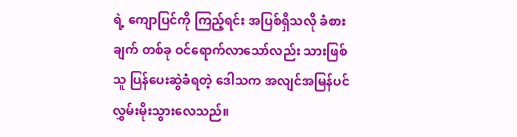ရဲ့ ကျောပြင်ကို ကြည့်ရင်း အပြစ်ရှိသလို ခံစားချက် တစ်ခု ဝင်ရောက်လာသော်လည်း သားဖြစ်သူ ပြန်ပေးဆွဲခံရတဲ့ ဒေါသက အလျင်အမြန်ပင် လွှမ်းမိုးသွားလေသည်။